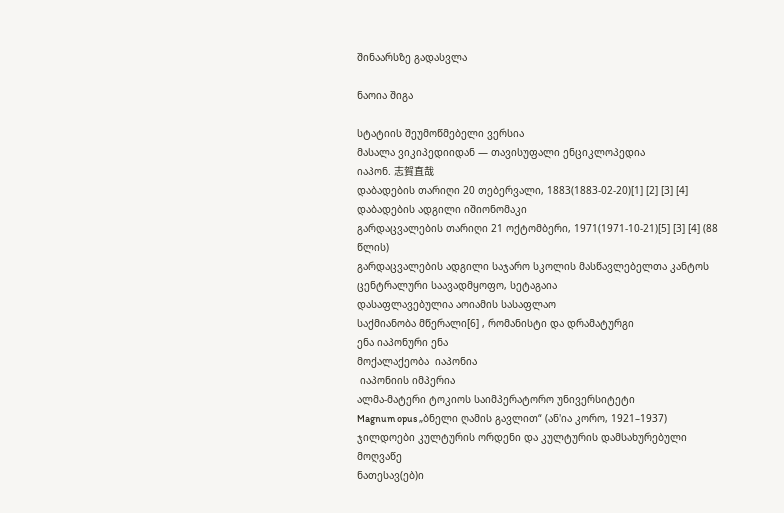შინაარსზე გადასვლა

ნაოია შიგა

სტატიის შეუმოწმებელი ვერსია
მასალა ვიკიპედიიდან — თავისუფალი ენციკლოპედია
იაპონ. 志賀直哉
დაბადების თარიღი 20 თებერვალი, 1883(1883-02-20)[1] [2] [3] [4]
დაბადების ადგილი იშიონომაკი
გარდაცვალების თარიღი 21 ოქტომბერი, 1971(1971-10-21)[5] [3] [4] (88 წლის)
გარდაცვალების ადგილი საჯარო სკოლის მასწავლებელთა კანტოს ცენტრალური საავადმყოფო, სეტაგაია
დასაფლავებულია აოიამის სასაფლაო
საქმიანობა მწერალი[6] , რომანისტი და დრამატურგი
ენა იაპონური ენა
მოქალაქეობა  იაპონია
 იაპონიის იმპერია
ალმა-მატერი ტოკიოს საიმპერატორო უნივერსიტეტი
Magnum opus „ბნელი ღამის გავლით“ (ან'ია კორო, 1921–1937)
ჯილდოები კულტურის ორდენი და კულტურის დამსახურებული მოღვაწე
ნათესავ(ებ)ი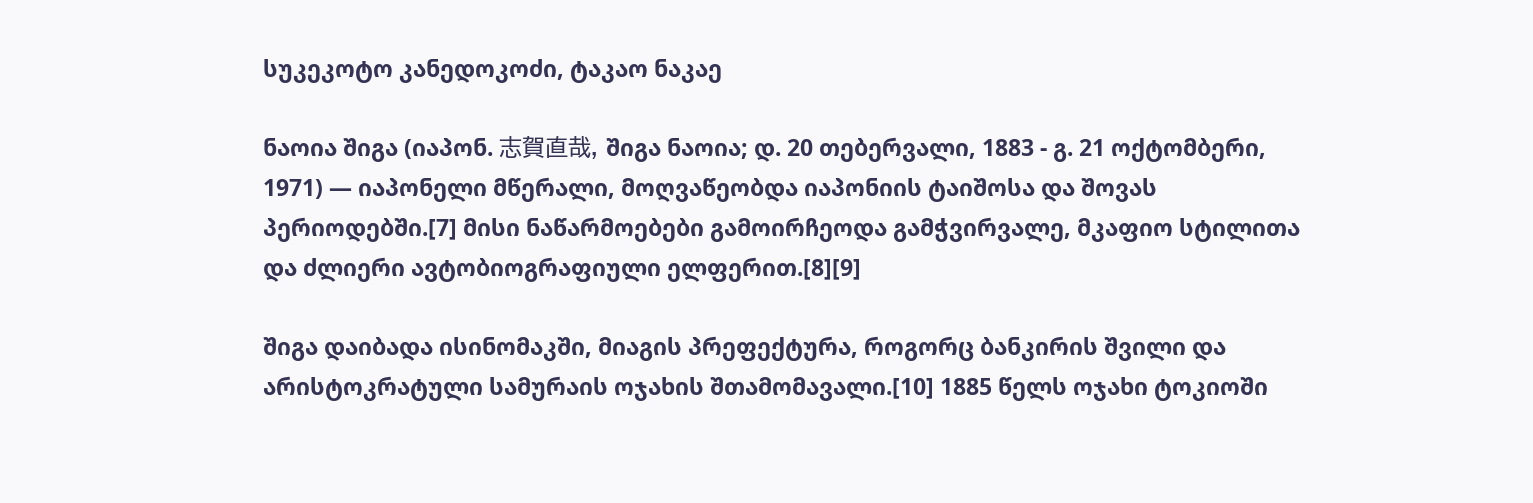სუკეკოტო კანედოკოძი, ტაკაო ნაკაე

ნაოია შიგა (იაპონ. 志賀直哉, შიგა ნაოია; დ. 20 თებერვალი, 1883 - გ. 21 ოქტომბერი, 1971) — იაპონელი მწერალი, მოღვაწეობდა იაპონიის ტაიშოსა და შოვას პერიოდებში.[7] მისი ნაწარმოებები გამოირჩეოდა გამჭვირვალე, მკაფიო სტილითა და ძლიერი ავტობიოგრაფიული ელფერით.[8][9]

შიგა დაიბადა ისინომაკში, მიაგის პრეფექტურა, როგორც ბანკირის შვილი და არისტოკრატული სამურაის ოჯახის შთამომავალი.[10] 1885 წელს ოჯახი ტოკიოში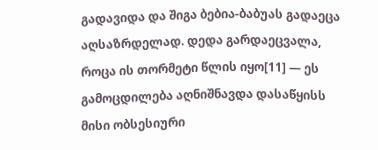გადავიდა და შიგა ბებია-ბაბუას გადაეცა აღსაზრდელად. დედა გარდაეცვალა, როცა ის თორმეტი წლის იყო[11] — ეს გამოცდილება აღნიშნავდა დასაწყისს მისი ობსესიური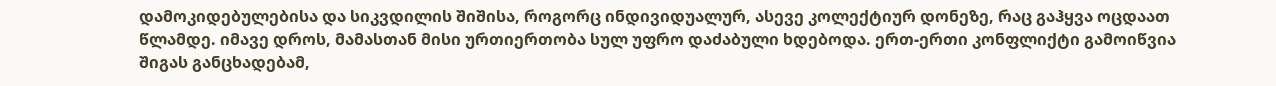დამოკიდებულებისა და სიკვდილის შიშისა, როგორც ინდივიდუალურ, ასევე კოლექტიურ დონეზე, რაც გაჰყვა ოცდაათ წლამდე. იმავე დროს, მამასთან მისი ურთიერთობა სულ უფრო დაძაბული ხდებოდა. ერთ-ერთი კონფლიქტი გამოიწვია შიგას განცხადებამ,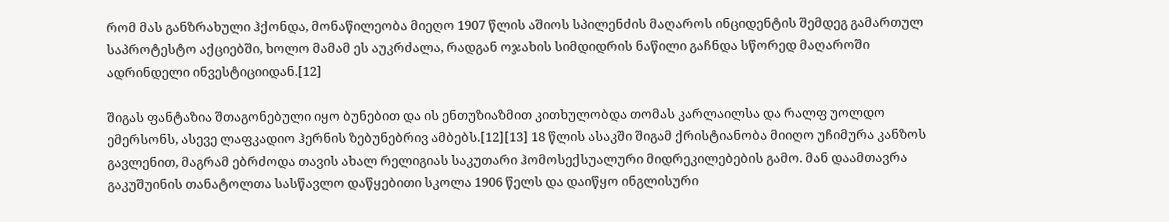რომ მას განზრახული ჰქონდა, მონაწილეობა მიეღო 1907 წლის აშიოს სპილენძის მაღაროს ინციდენტის შემდეგ გამართულ საპროტესტო აქციებში, ხოლო მამამ ეს აუკრძალა, რადგან ოჯახის სიმდიდრის ნაწილი გაჩნდა სწორედ მაღაროში ადრინდელი ინვესტიციიდან.[12]

შიგას ფანტაზია შთაგონებული იყო ბუნებით და ის ენთუზიაზმით კითხულობდა თომას კარლაილსა და რალფ უოლდო ემერსონს, ასევე ლაფკადიო ჰერნის ზებუნებრივ ამბებს.[12][13] 18 წლის ასაკში შიგამ ქრისტიანობა მიიღო უჩიმურა კანზოს გავლენით, მაგრამ ებრძოდა თავის ახალ რელიგიას საკუთარი ჰომოსექსუალური მიდრეკილებების გამო. მან დაამთავრა გაკუშუინის თანატოლთა სასწავლო დაწყებითი სკოლა 1906 წელს და დაიწყო ინგლისური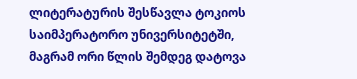ლიტერატურის შესწავლა ტოკიოს საიმპერატორო უნივერსიტეტში, მაგრამ ორი წლის შემდეგ დატოვა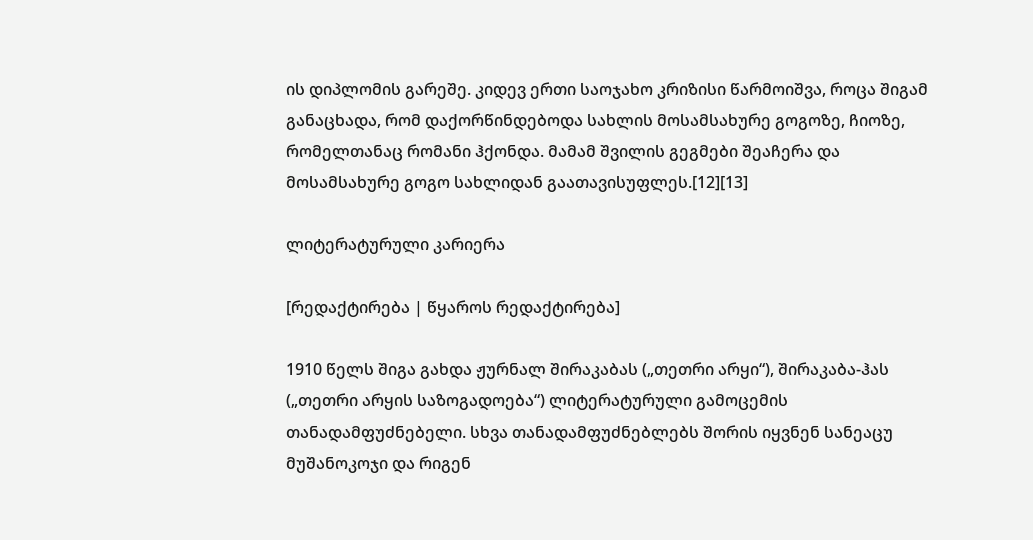ის დიპლომის გარეშე. კიდევ ერთი საოჯახო კრიზისი წარმოიშვა, როცა შიგამ განაცხადა, რომ დაქორწინდებოდა სახლის მოსამსახურე გოგოზე, ჩიოზე, რომელთანაც რომანი ჰქონდა. მამამ შვილის გეგმები შეაჩერა და მოსამსახურე გოგო სახლიდან გაათავისუფლეს.[12][13]

ლიტერატურული კარიერა

[რედაქტირება | წყაროს რედაქტირება]

1910 წელს შიგა გახდა ჟურნალ შირაკაბას („თეთრი არყი“), შირაკაბა-ჰას („თეთრი არყის საზოგადოება“) ლიტერატურული გამოცემის თანადამფუძნებელი. სხვა თანადამფუძნებლებს შორის იყვნენ სანეაცუ მუშანოკოჯი და რიგენ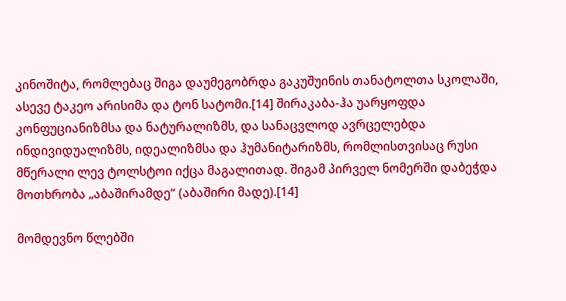კინოშიტა, რომლებაც შიგა დაუმეგობრდა გაკუშუინის თანატოლთა სკოლაში, ასევე ტაკეო არისიმა და ტონ სატომი.[14] შირაკაბა-ჰა უარყოფდა კონფუციანიზმსა და ნატურალიზმს, და სანაცვლოდ ავრცელებდა ინდივიდუალიზმს, იდეალიზმსა და ჰუმანიტარიზმს, რომლისთვისაც რუსი მწერალი ლევ ტოლსტოი იქცა მაგალითად. შიგამ პირველ ნომერში დაბეჭდა მოთხრობა „აბაშირამდე“ (აბაშირი მადე).[14]

მომდევნო წლებში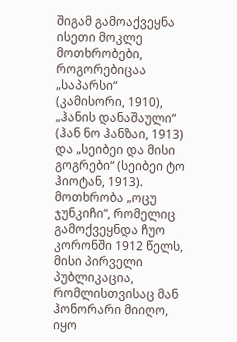შიგამ გამოაქვეყნა ისეთი მოკლე მოთხრობები, როგორებიცაა „საპარსი“ (კამისორი, 1910), „ჰანის დანაშაული“ (ჰან ნო ჰანზაი, 1913) და „სეიბეი და მისი გოგრები“ (სეიბეი ტო ჰიოტან, 1913). მოთხრობა „ოცუ ჯუნკიჩი“, რომელიც გამოქვეყნდა ჩუო კორონში 1912 წელს, მისი პირველი პუბლიკაცია, რომლისთვისაც მან ჰონორარი მიიღო, იყო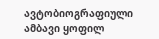ავტობიოგრაფიული ამბავი ყოფილ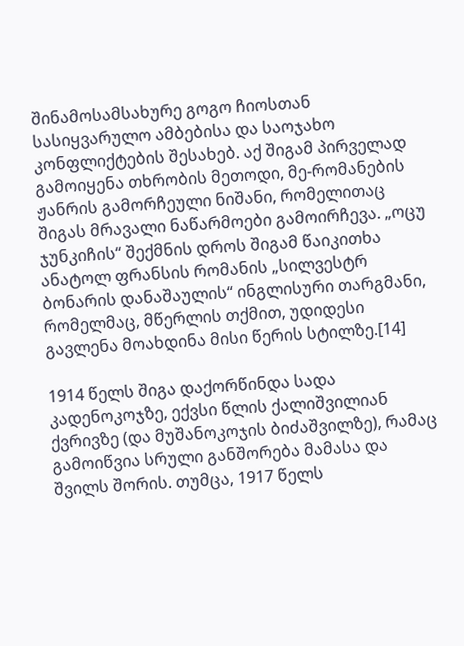შინამოსამსახურე გოგო ჩიოსთან სასიყვარულო ამბებისა და საოჯახო კონფლიქტების შესახებ. აქ შიგამ პირველად გამოიყენა თხრობის მეთოდი, მე-რომანების ჟანრის გამორჩეული ნიშანი, რომელითაც შიგას მრავალი ნაწარმოები გამოირჩევა. „ოცუ ჯუნკიჩის“ შექმნის დროს შიგამ წაიკითხა ანატოლ ფრანსის რომანის „სილვესტრ ბონარის დანაშაულის“ ინგლისური თარგმანი, რომელმაც, მწერლის თქმით, უდიდესი გავლენა მოახდინა მისი წერის სტილზე.[14]

1914 წელს შიგა დაქორწინდა სადა კადენოკოჯზე, ექვსი წლის ქალიშვილიან ქვრივზე (და მუშანოკოჯის ბიძაშვილზე), რამაც გამოიწვია სრული განშორება მამასა და შვილს შორის. თუმცა, 1917 წელს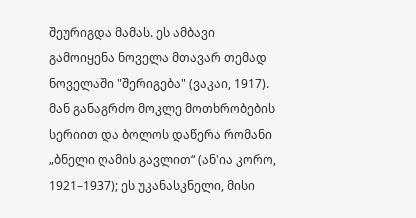შეურიგდა მამას. ეს ამბავი გამოიყენა ნოველა მთავარ თემად ნოველაში "შერიგება" (ვაკაი, 1917). მან განაგრძო მოკლე მოთხრობების სერიით და ბოლოს დაწერა რომანი „ბნელი ღამის გავლით“ (ან'ია კორო, 1921–1937); ეს უკანასკნელი, მისი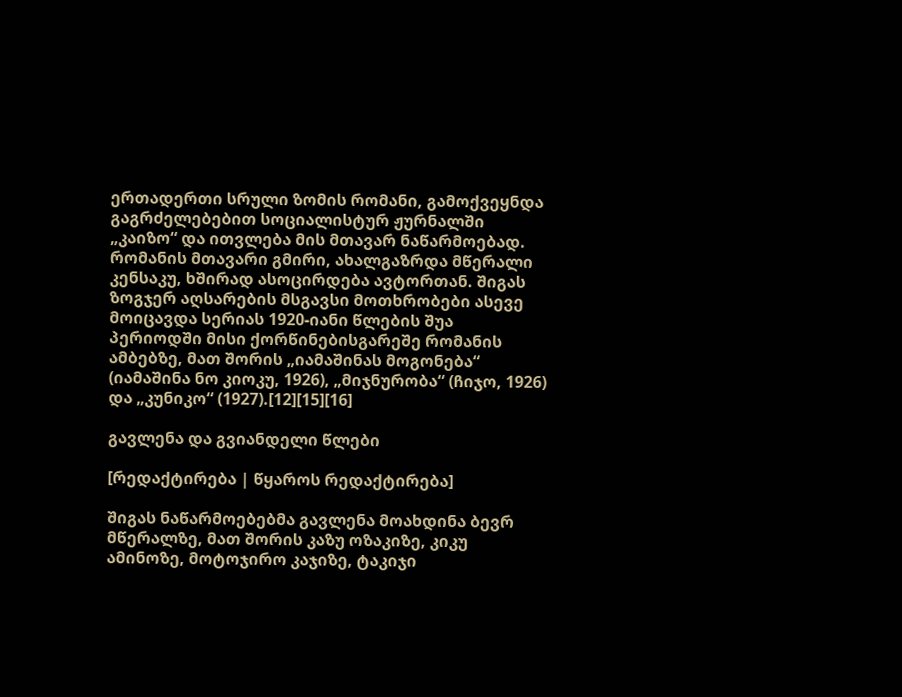ერთადერთი სრული ზომის რომანი, გამოქვეყნდა გაგრძელებებით სოციალისტურ ჟურნალში „კაიზო“ და ითვლება მის მთავარ ნაწარმოებად. რომანის მთავარი გმირი, ახალგაზრდა მწერალი კენსაკუ, ხშირად ასოცირდება ავტორთან. შიგას ზოგჯერ აღსარების მსგავსი მოთხრობები ასევე მოიცავდა სერიას 1920-იანი წლების შუა პერიოდში მისი ქორწინებისგარეშე რომანის ამბებზე, მათ შორის „იამაშინას მოგონება“ (იამაშინა ნო კიოკუ, 1926), „მიჯნურობა“ (ჩიჯო, 1926) და „კუნიკო“ (1927).[12][15][16]

გავლენა და გვიანდელი წლები

[რედაქტირება | წყაროს რედაქტირება]

შიგას ნაწარმოებებმა გავლენა მოახდინა ბევრ მწერალზე, მათ შორის კაზუ ოზაკიზე, კიკუ ამინოზე, მოტოჯირო კაჯიზე, ტაკიჯი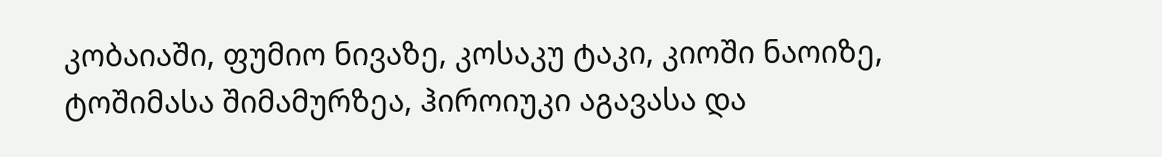კობაიაში, ფუმიო ნივაზე, კოსაკუ ტაკი, კიოში ნაოიზე, ტოშიმასა შიმამურზეა, ჰიროიუკი აგავასა და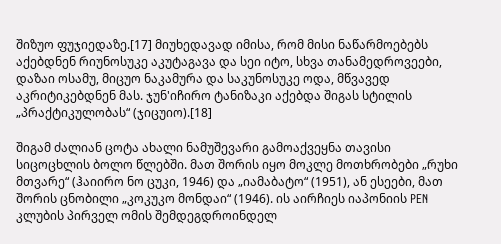შიზუო ფუჯიედაზე.[17] მიუხედავად იმისა, რომ მისი ნაწარმოებებს აქებდნენ რიუნოსუკე აკუტაგავა და სეი იტო, სხვა თანამედროვეები, დაზაი ოსამუ, მიცუო ნაკამურა და საკუნოსუკე ოდა, მწვავედ აკრიტიკებდნენ მას. ჯუნ'იჩირო ტანიზაკი აქებდა შიგას სტილის „პრაქტიკულობას“ (ჯიცუიო).[18]

შიგამ ძალიან ცოტა ახალი ნამუშევარი გამოაქვეყნა თავისი სიცოცხლის ბოლო წლებში. მათ შორის იყო მოკლე მოთხრობები „რუხი მთვარე“ (ჰაიირო ნო ცუკი, 1946) და „იამაბატო“ (1951), ან ესეები, მათ შორის ცნობილი „კოკუკო მონდაი“ (1946). ის აირჩიეს იაპონიის PEN კლუბის პირველ ომის შემდეგდროინდელ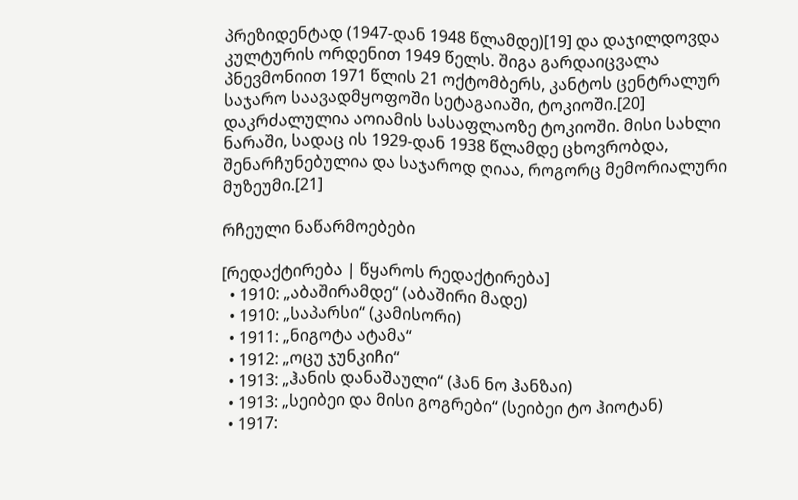პრეზიდენტად (1947-დან 1948 წლამდე)[19] და დაჯილდოვდა კულტურის ორდენით 1949 წელს. შიგა გარდაიცვალა პნევმონიით 1971 წლის 21 ოქტომბერს, კანტოს ცენტრალურ საჯარო საავადმყოფოში სეტაგაიაში, ტოკიოში.[20] დაკრძალულია აოიამის სასაფლაოზე ტოკიოში. მისი სახლი ნარაში, სადაც ის 1929-დან 1938 წლამდე ცხოვრობდა, შენარჩუნებულია და საჯაროდ ღიაა, როგორც მემორიალური მუზეუმი.[21]

რჩეული ნაწარმოებები

[რედაქტირება | წყაროს რედაქტირება]
  • 1910: „აბაშირამდე“ (აბაშირი მადე)
  • 1910: „საპარსი“ (კამისორი)
  • 1911: „ნიგოტა ატამა“
  • 1912: „ოცუ ჯუნკიჩი“
  • 1913: „ჰანის დანაშაული“ (ჰან ნო ჰანზაი)
  • 1913: „სეიბეი და მისი გოგრები“ (სეიბეი ტო ჰიოტან)
  • 1917: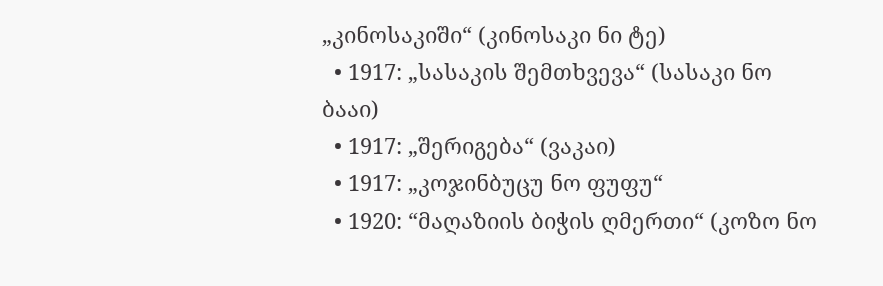„კინოსაკიში“ (კინოსაკი ნი ტე)
  • 1917: „სასაკის შემთხვევა“ (სასაკი ნო ბააი)
  • 1917: „შერიგება“ (ვაკაი)
  • 1917: „კოჯინბუცუ ნო ფუფუ“
  • 1920: “მაღაზიის ბიჭის ღმერთი“ (კოზო ნო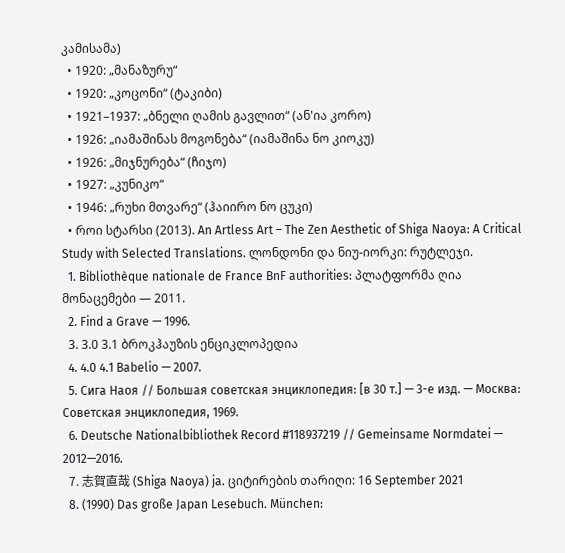კამისამა)
  • 1920: „მანაზურუ“
  • 1920: „კოცონი“ (ტაკიბი)
  • 1921–1937: „ბნელი ღამის გავლით“ (ან'ია კორო)
  • 1926: „იამაშინას მოგონება“ (იამაშინა ნო კიოკუ)
  • 1926: „მიჯნურება“ (ჩიჯო)
  • 1927: „კუნიკო“
  • 1946: „რუხი მთვარე“ (ჰაიირო ნო ცუკი)
  • როი სტარსი (2013). An Artless Art – The Zen Aesthetic of Shiga Naoya: A Critical Study with Selected Translations. ლონდონი და ნიუ-იორკი: რუტლეჯი.
  1. Bibliothèque nationale de France BnF authorities: პლატფორმა ღია მონაცემები — 2011.
  2. Find a Grave — 1996.
  3. 3.0 3.1 ბროკჰაუზის ენციკლოპედია
  4. 4.0 4.1 Babelio — 2007.
  5. Сига Наоя // Большая советская энциклопедия: [в 30 т.] — 3-е изд. — Москва: Советская энциклопедия, 1969.
  6. Deutsche Nationalbibliothek Record #118937219 // Gemeinsame Normdatei — 2012—2016.
  7. 志賀直哉 (Shiga Naoya) ja. ციტირების თარიღი: 16 September 2021
  8. (1990) Das große Japan Lesebuch. München: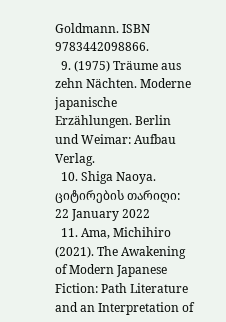Goldmann. ISBN 9783442098866.
  9. (1975) Träume aus zehn Nächten. Moderne japanische Erzählungen. Berlin und Weimar: Aufbau Verlag.
  10. Shiga Naoya. ციტირების თარიღი: 22 January 2022
  11. Ama, Michihiro (2021). The Awakening of Modern Japanese Fiction: Path Literature and an Interpretation of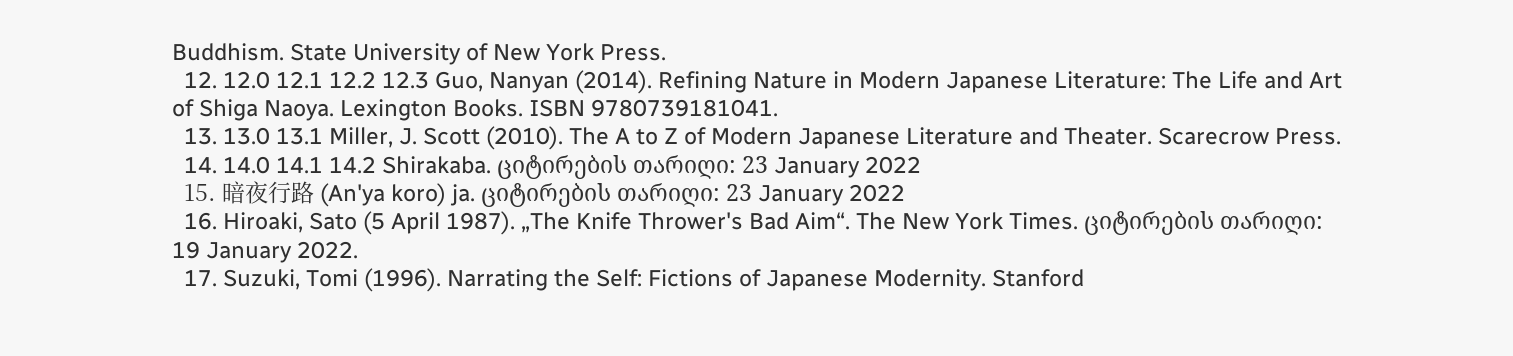Buddhism. State University of New York Press.
  12. 12.0 12.1 12.2 12.3 Guo, Nanyan (2014). Refining Nature in Modern Japanese Literature: The Life and Art of Shiga Naoya. Lexington Books. ISBN 9780739181041.
  13. 13.0 13.1 Miller, J. Scott (2010). The A to Z of Modern Japanese Literature and Theater. Scarecrow Press.
  14. 14.0 14.1 14.2 Shirakaba. ციტირების თარიღი: 23 January 2022
  15. 暗夜行路 (An'ya koro) ja. ციტირების თარიღი: 23 January 2022
  16. Hiroaki, Sato (5 April 1987). „The Knife Thrower's Bad Aim“. The New York Times. ციტირების თარიღი: 19 January 2022.
  17. Suzuki, Tomi (1996). Narrating the Self: Fictions of Japanese Modernity. Stanford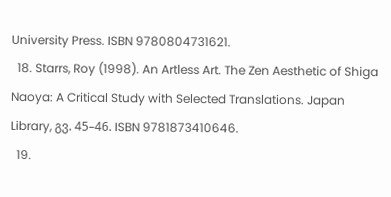University Press. ISBN 9780804731621.
  18. Starrs, Roy (1998). An Artless Art. The Zen Aesthetic of Shiga Naoya: A Critical Study with Selected Translations. Japan Library, გვ. 45–46. ISBN 9781873410646.
  19.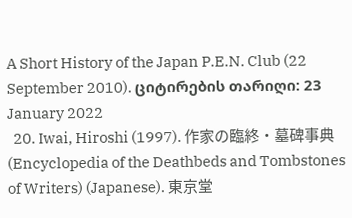A Short History of the Japan P.E.N. Club (22 September 2010). ციტირების თარიღი: 23 January 2022
  20. Iwai, Hiroshi (1997). 作家の臨終・墓碑事典 (Encyclopedia of the Deathbeds and Tombstones of Writers) (Japanese). 東京堂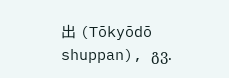出 (Tōkyōdō shuppan), გვ.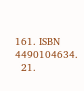161. ISBN 4490104634.
  21.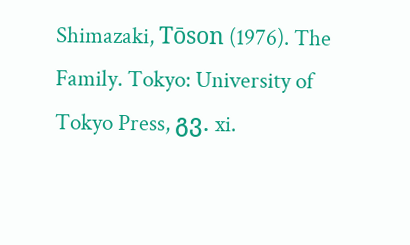Shimazaki, Tōson (1976). The Family. Tokyo: University of Tokyo Press, გვ. xi.